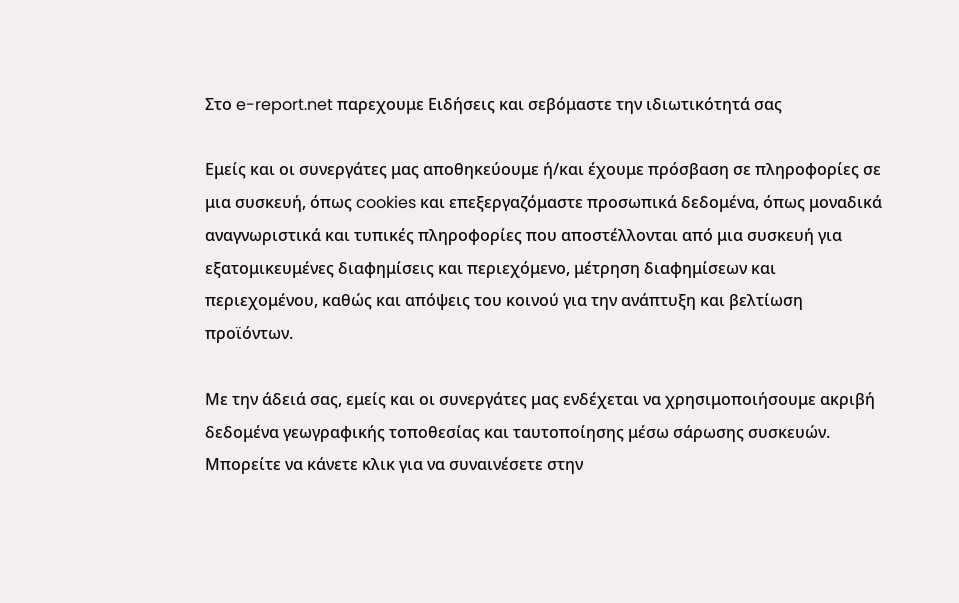Στο e-report.net παρεχουμε Ειδήσεις και σεβόμαστε την ιδιωτικότητά σας

Εμείς και οι συνεργάτες μας αποθηκεύουμε ή/και έχουμε πρόσβαση σε πληροφορίες σε μια συσκευή, όπως cookies και επεξεργαζόμαστε προσωπικά δεδομένα, όπως μοναδικά αναγνωριστικά και τυπικές πληροφορίες που αποστέλλονται από μια συσκευή για εξατομικευμένες διαφημίσεις και περιεχόμενο, μέτρηση διαφημίσεων και περιεχομένου, καθώς και απόψεις του κοινού για την ανάπτυξη και βελτίωση προϊόντων.

Με την άδειά σας, εμείς και οι συνεργάτες μας ενδέχεται να χρησιμοποιήσουμε ακριβή δεδομένα γεωγραφικής τοποθεσίας και ταυτοποίησης μέσω σάρωσης συσκευών. Μπορείτε να κάνετε κλικ για να συναινέσετε στην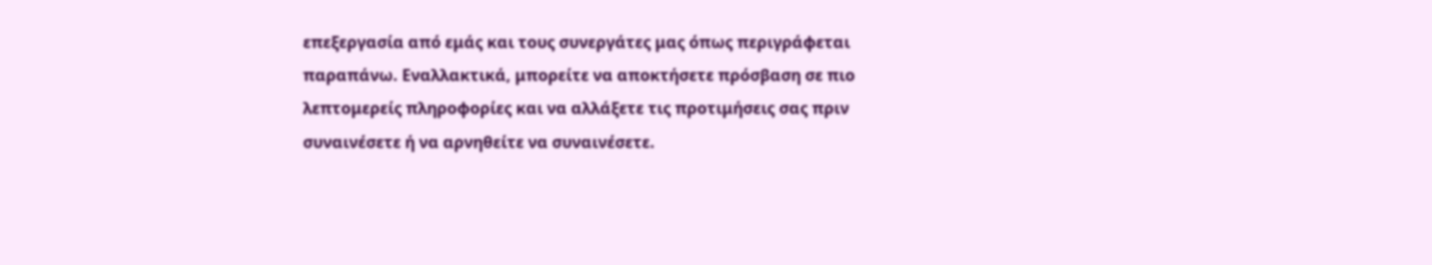επεξεργασία από εμάς και τους συνεργάτες μας όπως περιγράφεται παραπάνω. Εναλλακτικά, μπορείτε να αποκτήσετε πρόσβαση σε πιο λεπτομερείς πληροφορίες και να αλλάξετε τις προτιμήσεις σας πριν συναινέσετε ή να αρνηθείτε να συναινέσετε.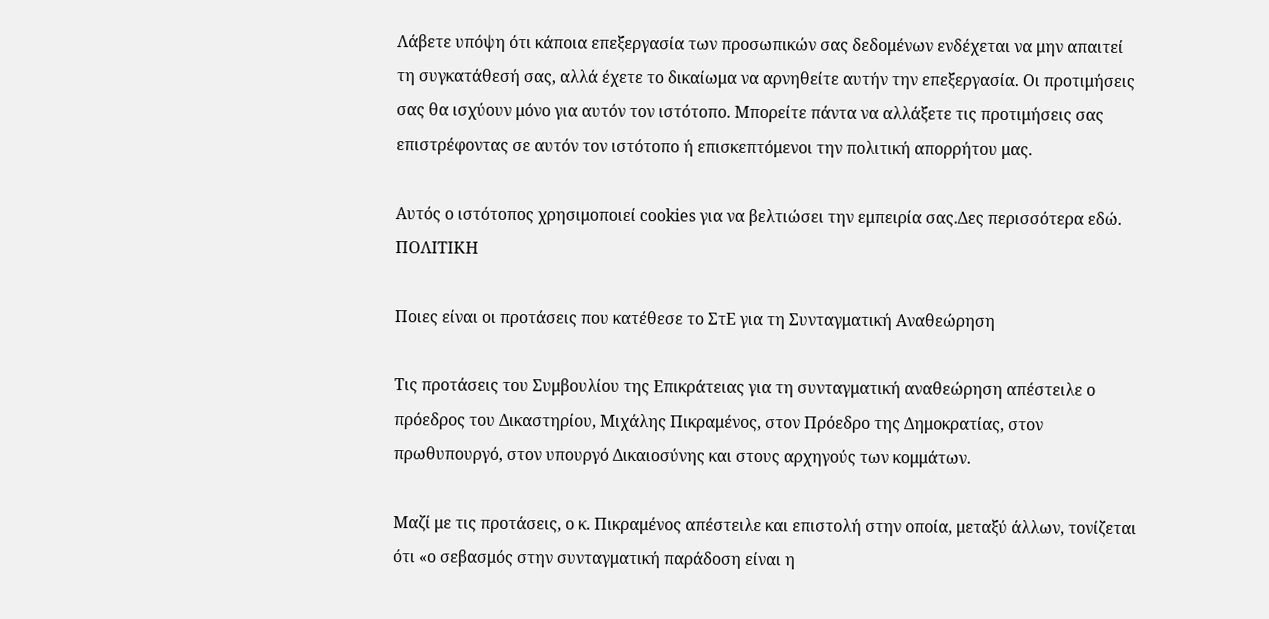Λάβετε υπόψη ότι κάποια επεξεργασία των προσωπικών σας δεδομένων ενδέχεται να μην απαιτεί τη συγκατάθεσή σας, αλλά έχετε το δικαίωμα να αρνηθείτε αυτήν την επεξεργασία. Οι προτιμήσεις σας θα ισχύουν μόνο για αυτόν τον ιστότοπο. Μπορείτε πάντα να αλλάξετε τις προτιμήσεις σας επιστρέφοντας σε αυτόν τον ιστότοπο ή επισκεπτόμενοι την πολιτική απορρήτου μας.

Αυτός ο ιστότοπος χρησιμοποιεί cookies για να βελτιώσει την εμπειρία σας.Δες περισσότερα εδώ.
ΠΟΛΙΤΙΚΗ

Ποιες είναι οι προτάσεις που κατέθεσε το ΣτΕ για τη Συνταγματική Αναθεώρηση

Τις προτάσεις του Συμβουλίου της Επικράτειας για τη συνταγματική αναθεώρηση απέστειλε ο πρόεδρος του Δικαστηρίου, Μιχάλης Πικραμένος, στον Πρόεδρο της Δημοκρατίας, στον πρωθυπουργό, στον υπουργό Δικαιοσύνης και στους αρχηγούς των κομμάτων.

Μαζί με τις προτάσεις, ο κ. Πικραμένος απέστειλε και επιστολή στην οποία, μεταξύ άλλων, τονίζεται ότι «ο σεβασμός στην συνταγματική παράδοση είναι η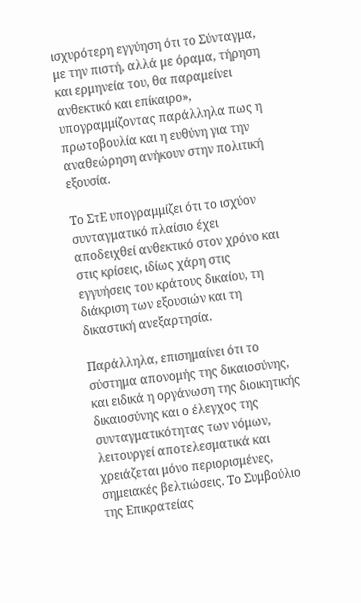ισχυρότερη εγγύηση ότι το Σύνταγμα, με την πιστή, αλλά με όραμα, τήρηση και ερμηνεία του, θα παραμείνει ανθεκτικό και επίκαιρο», υπογραμμίζοντας παράλληλα πως η πρωτοβουλία και η ευθύνη για την αναθεώρηση ανήκουν στην πολιτική εξουσία.

Το ΣτΕ υπογραμμίζει ότι το ισχύον συνταγματικό πλαίσιο έχει αποδειχθεί ανθεκτικό στον χρόνο και στις κρίσεις, ιδίως χάρη στις εγγυήσεις του κράτους δικαίου, τη διάκριση των εξουσιών και τη δικαστική ανεξαρτησία.

Παράλληλα, επισημαίνει ότι το σύστημα απονομής της δικαιοσύνης, και ειδικά η οργάνωση της διοικητικής δικαιοσύνης και ο έλεγχος της συνταγματικότητας των νόμων, λειτουργεί αποτελεσματικά και χρειάζεται μόνο περιορισμένες, σημειακές βελτιώσεις. Το Συμβούλιο της Επικρατείας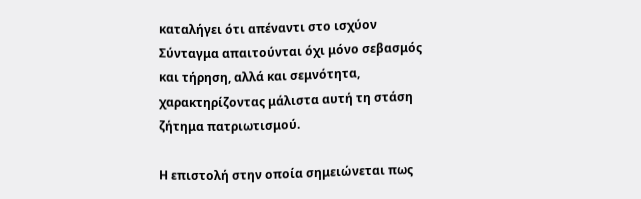καταλήγει ότι απέναντι στο ισχύον Σύνταγμα απαιτούνται όχι μόνο σεβασμός και τήρηση, αλλά και σεμνότητα, χαρακτηρίζοντας μάλιστα αυτή τη στάση ζήτημα πατριωτισμού.

Η επιστολή στην οποία σημειώνεται πως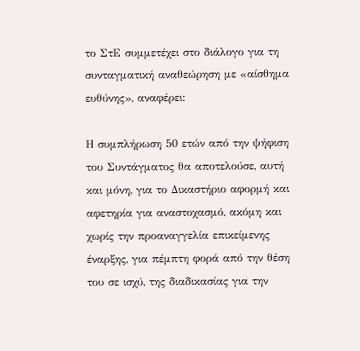το ΣτΕ συμμετέχει στο διάλογο για τη συνταγματική αναθεώρηση με «αίσθημα ευθύνης», αναφέρει:

Η συμπλήρωση 50 ετών από την ψήφιση του Συντάγματος θα αποτελούσε, αυτή και μόνη, για το Δικαστήριο αφορμή και αφετηρία για αναστοχασμό, ακόμη και χωρίς την προαναγγελία επικείμενης έναρξης, για πέμπτη φορά από την θέση του σε ισχύ, της διαδικασίας για την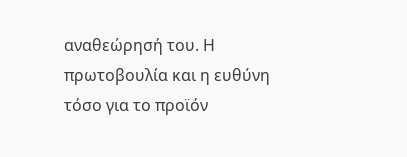αναθεώρησή του. Η πρωτοβουλία και η ευθύνη τόσο για το προϊόν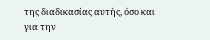της διαδικασίας αυτής, όσο και για την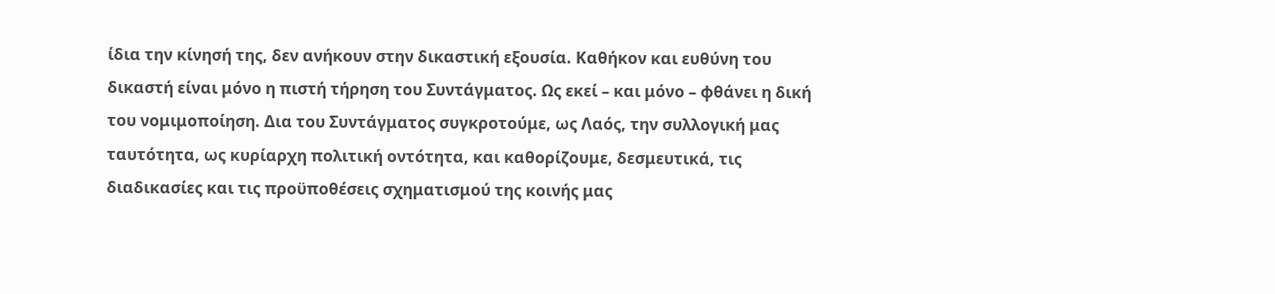ίδια την κίνησή της, δεν ανήκουν στην δικαστική εξουσία. Καθήκον και ευθύνη του δικαστή είναι μόνο η πιστή τήρηση του Συντάγματος. Ως εκεί – και μόνο – φθάνει η δική του νομιμοποίηση. Δια του Συντάγματος συγκροτούμε, ως Λαός, την συλλογική μας ταυτότητα, ως κυρίαρχη πολιτική οντότητα, και καθορίζουμε, δεσμευτικά, τις διαδικασίες και τις προϋποθέσεις σχηματισμού της κοινής μας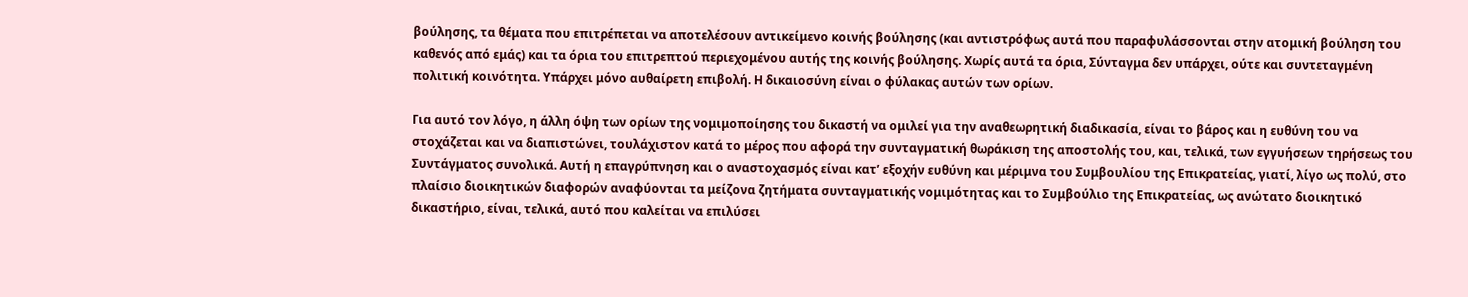βούλησης, τα θέματα που επιτρέπεται να αποτελέσουν αντικείμενο κοινής βούλησης (και αντιστρόφως αυτά που παραφυλάσσονται στην ατομική βούληση του καθενός από εμάς) και τα όρια του επιτρεπτού περιεχομένου αυτής της κοινής βούλησης. Χωρίς αυτά τα όρια, Σύνταγμα δεν υπάρχει, ούτε και συντεταγμένη πολιτική κοινότητα. Υπάρχει μόνο αυθαίρετη επιβολή. Η δικαιοσύνη είναι ο φύλακας αυτών των ορίων.

Για αυτό τον λόγο, η άλλη όψη των ορίων της νομιμοποίησης του δικαστή να ομιλεί για την αναθεωρητική διαδικασία, είναι το βάρος και η ευθύνη του να στοχάζεται και να διαπιστώνει, τουλάχιστον κατά το μέρος που αφορά την συνταγματική θωράκιση της αποστολής του, και, τελικά, των εγγυήσεων τηρήσεως του Συντάγματος συνολικά. Αυτή η επαγρύπνηση και ο αναστοχασμός είναι κατ’ εξοχήν ευθύνη και μέριμνα του Συμβουλίου της Επικρατείας, γιατί, λίγο ως πολύ, στο πλαίσιο διοικητικών διαφορών αναφύονται τα μείζονα ζητήματα συνταγματικής νομιμότητας και το Συμβούλιο της Επικρατείας, ως ανώτατο διοικητικό δικαστήριο, είναι, τελικά, αυτό που καλείται να επιλύσει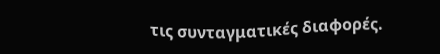τις συνταγματικές διαφορές.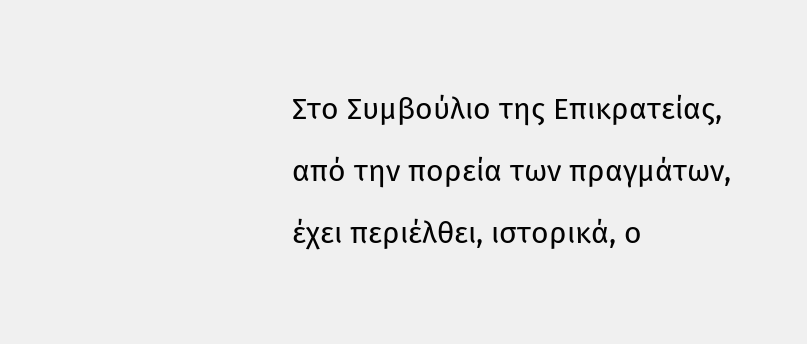Στο Συμβούλιο της Επικρατείας, από την πορεία των πραγμάτων, έχει περιέλθει, ιστορικά, ο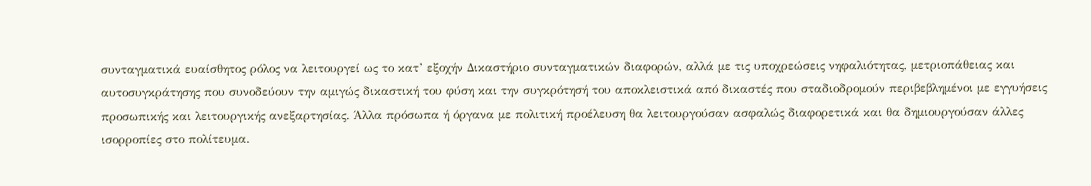συνταγματικά ευαίσθητος ρόλος να λειτουργεί ως το κατ’ εξοχήν Δικαστήριο συνταγματικών διαφορών, αλλά με τις υποχρεώσεις νηφαλιότητας, μετριοπάθειας και αυτοσυγκράτησης που συνοδεύουν την αμιγώς δικαστική του φύση και την συγκρότησή του αποκλειστικά από δικαστές που σταδιοδρομούν περιβεβλημένοι με εγγυήσεις προσωπικής και λειτουργικής ανεξαρτησίας. Άλλα πρόσωπα ή όργανα με πολιτική προέλευση θα λειτουργούσαν ασφαλώς διαφορετικά και θα δημιουργούσαν άλλες ισορροπίες στο πολίτευμα.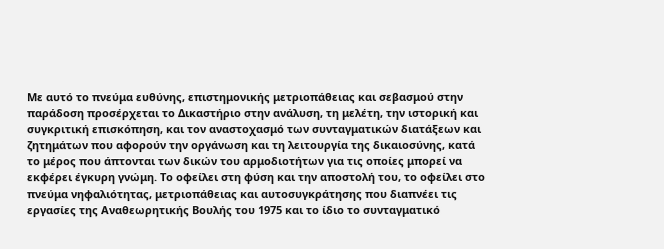Με αυτό το πνεύμα ευθύνης, επιστημονικής μετριοπάθειας και σεβασμού στην παράδοση προσέρχεται το Δικαστήριο στην ανάλυση, τη μελέτη, την ιστορική και συγκριτική επισκόπηση, και τον αναστοχασμό των συνταγματικών διατάξεων και ζητημάτων που αφορούν την οργάνωση και τη λειτουργία της δικαιοσύνης, κατά το μέρος που άπτονται των δικών του αρμοδιοτήτων για τις οποίες μπορεί να εκφέρει έγκυρη γνώμη. Το οφείλει στη φύση και την αποστολή του, το οφείλει στο πνεύμα νηφαλιότητας, μετριοπάθειας και αυτοσυγκράτησης που διαπνέει τις εργασίες της Αναθεωρητικής Βουλής του 1975 και το ίδιο το συνταγματικό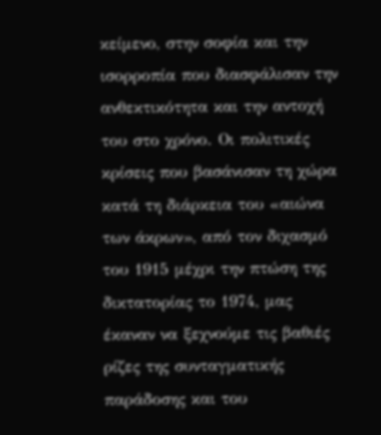κείμενο, στην σοφία και την ισορροπία που διασφάλισαν την ανθεκτικότητα και την αντοχή του στο χρόνο. Οι πολιτικές κρίσεις που βασάνισαν τη χώρα κατά τη διάρκεια του «αιώνα των άκρων», από τον διχασμό του 1915 μέχρι την πτώση της δικτατορίας το 1974, μας έκαναν να ξεχνούμε τις βαθιές ρίζες της συνταγματικής παράδοσης και του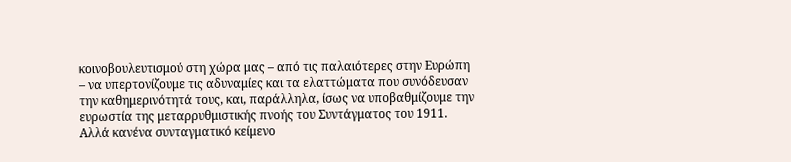κοινοβουλευτισμού στη χώρα μας – από τις παλαιότερες στην Ευρώπη – να υπερτονίζουμε τις αδυναμίες και τα ελαττώματα που συνόδευσαν την καθημερινότητά τους, και, παράλληλα, ίσως να υποβαθμίζουμε την ευρωστία της μεταρρυθμιστικής πνοής του Συντάγματος του 1911. Αλλά κανένα συνταγματικό κείμενο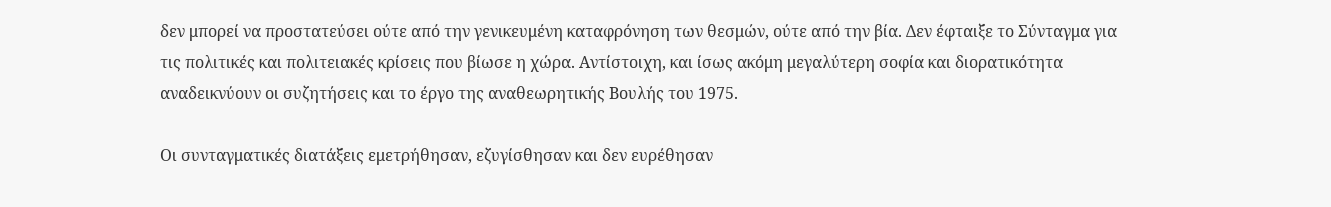δεν μπορεί να προστατεύσει ούτε από την γενικευμένη καταφρόνηση των θεσμών, ούτε από την βία. Δεν έφταιξε το Σύνταγμα για τις πολιτικές και πολιτειακές κρίσεις που βίωσε η χώρα. Αντίστοιχη, και ίσως ακόμη μεγαλύτερη σοφία και διορατικότητα αναδεικνύουν οι συζητήσεις και το έργο της αναθεωρητικής Βουλής του 1975.

Οι συνταγματικές διατάξεις εμετρήθησαν, εζυγίσθησαν και δεν ευρέθησαν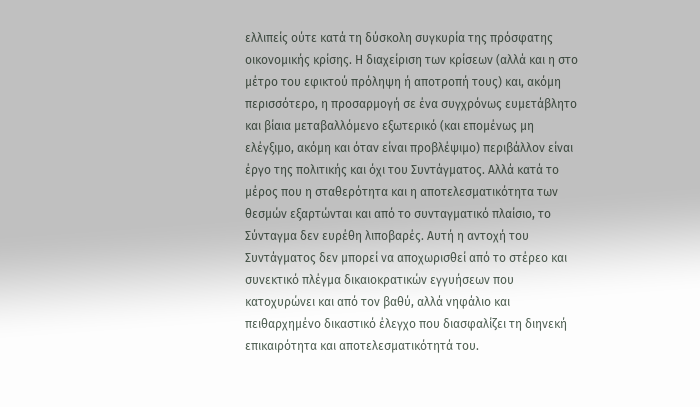ελλιπείς ούτε κατά τη δύσκολη συγκυρία της πρόσφατης οικονομικής κρίσης. Η διαχείριση των κρίσεων (αλλά και η στο μέτρο του εφικτού πρόληψη ή αποτροπή τους) και, ακόμη περισσότερο, η προσαρμογή σε ένα συγχρόνως ευμετάβλητο και βίαια μεταβαλλόμενο εξωτερικό (και επομένως μη ελέγξιμο, ακόμη και όταν είναι προβλέψιμο) περιβάλλον είναι έργο της πολιτικής και όχι του Συντάγματος. Αλλά κατά το μέρος που η σταθερότητα και η αποτελεσματικότητα των θεσμών εξαρτώνται και από το συνταγματικό πλαίσιο, το Σύνταγμα δεν ευρέθη λιποβαρές. Αυτή η αντοχή του Συντάγματος δεν μπορεί να αποχωρισθεί από το στέρεο και συνεκτικό πλέγμα δικαιοκρατικών εγγυήσεων που κατοχυρώνει και από τον βαθύ, αλλά νηφάλιο και πειθαρχημένο δικαστικό έλεγχο που διασφαλίζει τη διηνεκή επικαιρότητα και αποτελεσματικότητά του.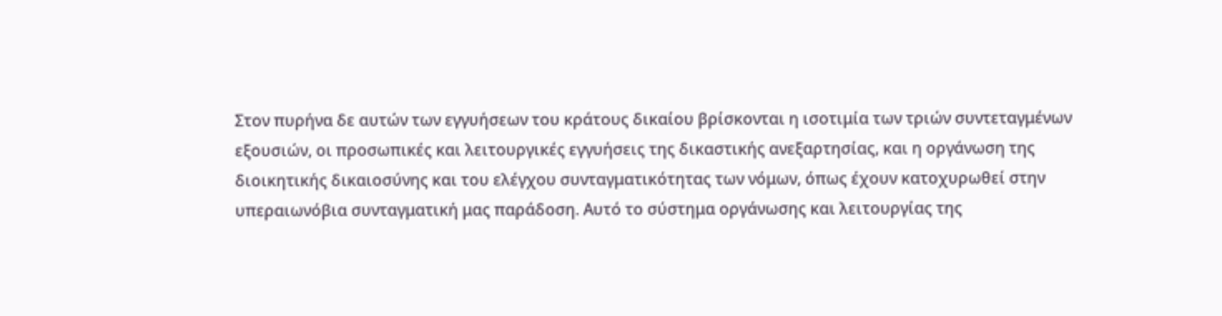Στον πυρήνα δε αυτών των εγγυήσεων του κράτους δικαίου βρίσκονται η ισοτιμία των τριών συντεταγμένων εξουσιών, οι προσωπικές και λειτουργικές εγγυήσεις της δικαστικής ανεξαρτησίας, και η οργάνωση της διοικητικής δικαιοσύνης και του ελέγχου συνταγματικότητας των νόμων, όπως έχουν κατοχυρωθεί στην υπεραιωνόβια συνταγματική μας παράδοση. Αυτό το σύστημα οργάνωσης και λειτουργίας της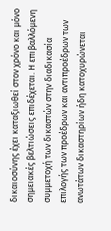δικαιοσύνης έχει καταξιωθεί στον χρόνο και μόνο σημειακές βελτιώσεις επιδέχεται. Η επιβαλλόμενη συμμετοχή των δικαστών στην διαδικασία επιλογής των προέδρων και αντιπροέδρων των ανωτάτων δικαστηρίων ήδη κατοχυρώνεται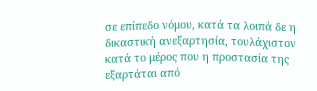σε επίπεδο νόμου, κατά τα λοιπά δε η δικαστική ανεξαρτησία, τουλάχιστον κατά το μέρος που η προστασία της εξαρτάται από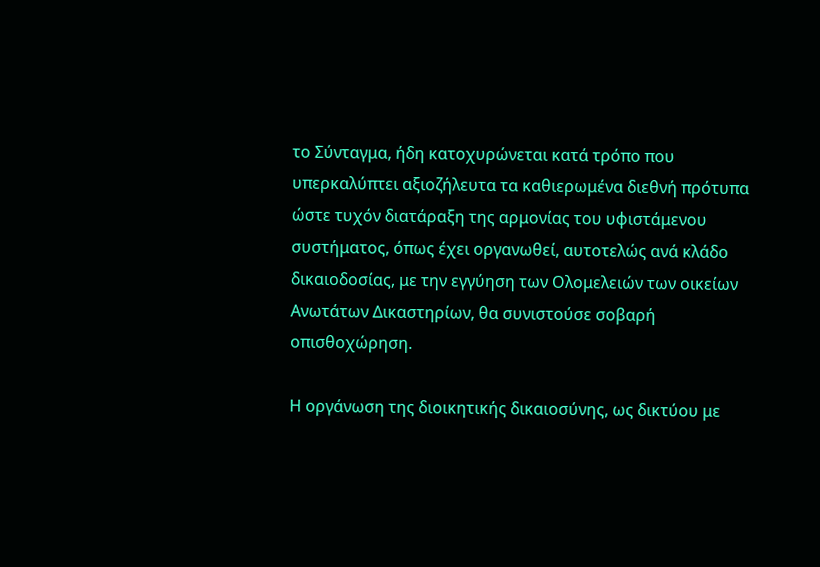το Σύνταγμα, ήδη κατοχυρώνεται κατά τρόπο που υπερκαλύπτει αξιοζήλευτα τα καθιερωμένα διεθνή πρότυπα ώστε τυχόν διατάραξη της αρμονίας του υφιστάμενου συστήματος, όπως έχει οργανωθεί, αυτοτελώς ανά κλάδο δικαιοδοσίας, με την εγγύηση των Ολομελειών των οικείων Ανωτάτων Δικαστηρίων, θα συνιστούσε σοβαρή οπισθοχώρηση.

Η οργάνωση της διοικητικής δικαιοσύνης, ως δικτύου με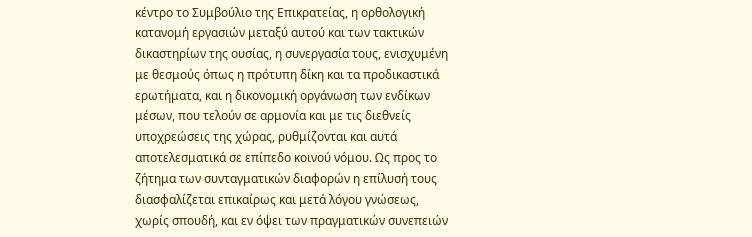κέντρο το Συμβούλιο της Επικρατείας, η ορθολογική κατανομή εργασιών μεταξύ αυτού και των τακτικών δικαστηρίων της ουσίας, η συνεργασία τους, ενισχυμένη με θεσμούς όπως η πρότυπη δίκη και τα προδικαστικά ερωτήματα, και η δικονομική οργάνωση των ενδίκων μέσων, που τελούν σε αρμονία και με τις διεθνείς υποχρεώσεις της χώρας, ρυθμίζονται και αυτά αποτελεσματικά σε επίπεδο κοινού νόμου. Ως προς το ζήτημα των συνταγματικών διαφορών η επίλυσή τους διασφαλίζεται επικαίρως και μετά λόγου γνώσεως, χωρίς σπουδή, και εν όψει των πραγματικών συνεπειών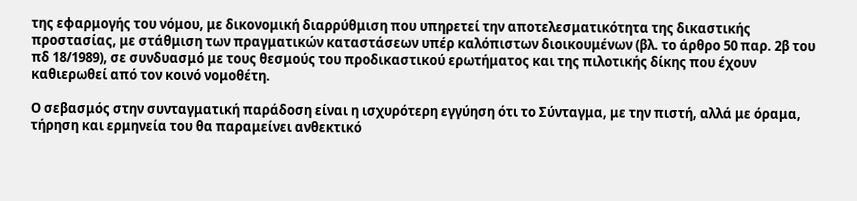της εφαρμογής του νόμου, με δικονομική διαρρύθμιση που υπηρετεί την αποτελεσματικότητα της δικαστικής προστασίας, με στάθμιση των πραγματικών καταστάσεων υπέρ καλόπιστων διοικουμένων (βλ. το άρθρο 50 παρ. 2β του πδ 18/1989), σε συνδυασμό με τους θεσμούς του προδικαστικού ερωτήματος και της πιλοτικής δίκης που έχουν καθιερωθεί από τον κοινό νομοθέτη.

Ο σεβασμός στην συνταγματική παράδοση είναι η ισχυρότερη εγγύηση ότι το Σύνταγμα, με την πιστή, αλλά με όραμα, τήρηση και ερμηνεία του θα παραμείνει ανθεκτικό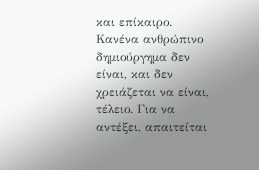και επίκαιρο. Κανένα ανθρώπινο δημιούργημα δεν είναι, και δεν χρειάζεται να είναι, τέλειο. Για να αντέξει, απαιτείται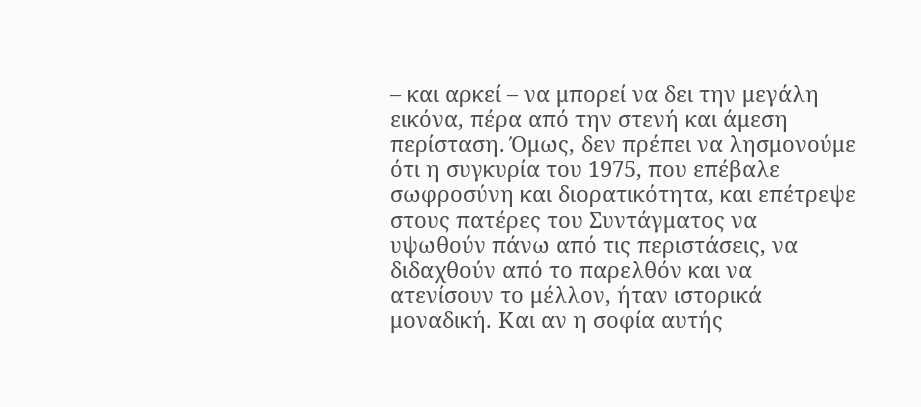– και αρκεί – να μπορεί να δει την μεγάλη εικόνα, πέρα από την στενή και άμεση περίσταση. Όμως, δεν πρέπει να λησμονούμε ότι η συγκυρία του 1975, που επέβαλε σωφροσύνη και διορατικότητα, και επέτρεψε στους πατέρες του Συντάγματος να υψωθούν πάνω από τις περιστάσεις, να διδαχθούν από το παρελθόν και να ατενίσουν το μέλλον, ήταν ιστορικά μοναδική. Και αν η σοφία αυτής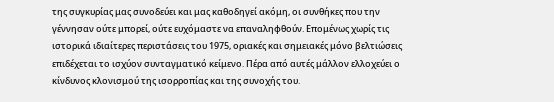της συγκυρίας μας συνοδεύει και μας καθοδηγεί ακόμη, οι συνθήκες που την γέννησαν ούτε μπορεί, ούτε ευχόμαστε να επαναληφθούν. Επομένως χωρίς τις ιστορικά ιδιαίτερες περιστάσεις του 1975, οριακές και σημειακές μόνο βελτιώσεις επιδέχεται το ισχύον συνταγματικό κείμενο. Πέρα από αυτές μάλλον ελλοχεύει ο κίνδυνος κλονισμού της ισορροπίας και της συνοχής του.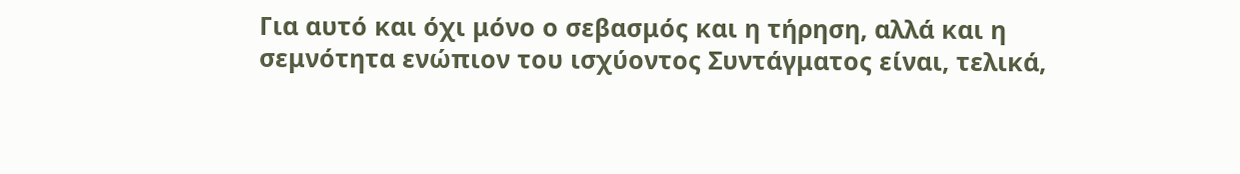Για αυτό και όχι μόνο ο σεβασμός και η τήρηση, αλλά και η σεμνότητα ενώπιον του ισχύοντος Συντάγματος είναι, τελικά,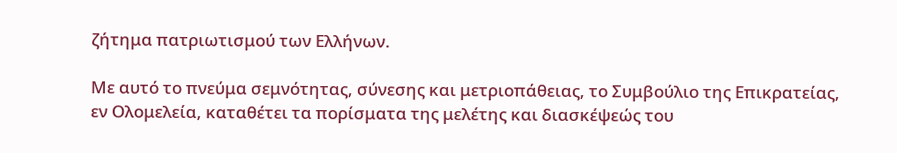ζήτημα πατριωτισμού των Ελλήνων.

Με αυτό το πνεύμα σεμνότητας, σύνεσης και μετριοπάθειας, το Συμβούλιο της Επικρατείας, εν Ολομελεία, καταθέτει τα πορίσματα της μελέτης και διασκέψεώς του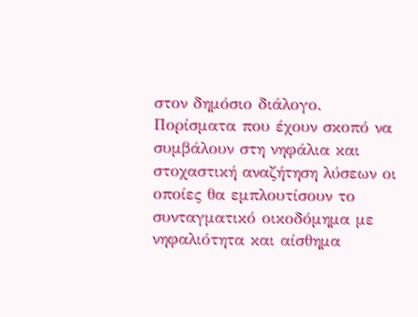στον δημόσιο διάλογο. Πορίσματα που έχουν σκοπό να συμβάλουν στη νηφάλια και στοχαστική αναζήτηση λύσεων οι οποίες θα εμπλουτίσουν το συνταγματικό οικοδόμημα με νηφαλιότητα και αίσθημα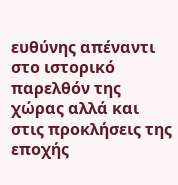ευθύνης απέναντι στο ιστορικό παρελθόν της χώρας αλλά και στις προκλήσεις της εποχής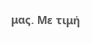μας. Με τιμή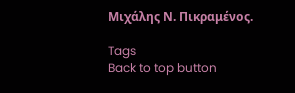Μιχάλης Ν. Πικραμένος.

Tags
Back to top button